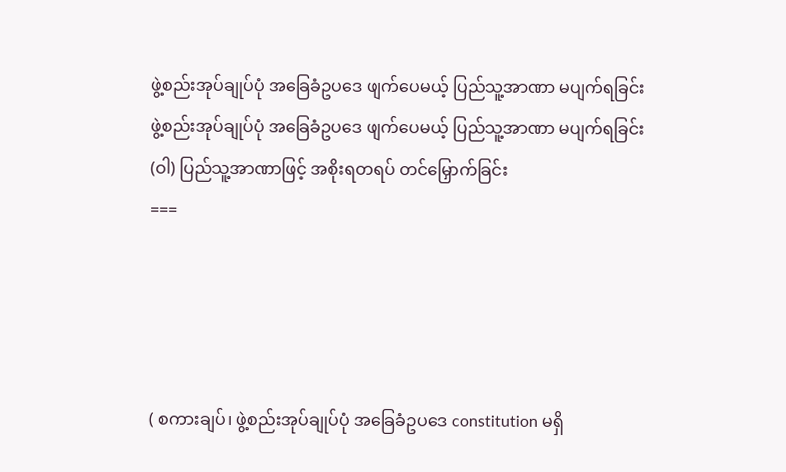ဖွဲ့စည်းအုပ်ချုပ်ပုံ အခြေခံဥပဒေ ဖျက်ပေမယ့် ပြည်သူ့အာဏာ မပျက်ရခြင်း
ဖွဲ့စည်းအုပ်ချုပ်ပုံ အခြေခံဥပဒေ ဖျက်ပေမယ့် ပြည်သူ့အာဏာ မပျက်ရခြင်း
(ဝါ) ပြည်သူ့အာဏာဖြင့် အစိုးရတရပ် တင်မြှောက်ခြင်း
===




( စကားချပ်၊ ဖွဲ့စည်းအုပ်ချုပ်ပုံ အခြေခံဥပဒေ constitution မရှိ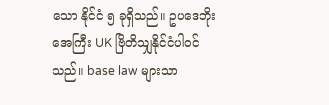သော နိုင်ငံ ၅ ခုရှိသည်။ ဥပဒေဘိုးအေကြီး UK ဗြိတိသျှနိုင်ငံပါဝင်သည်။ base law များသာ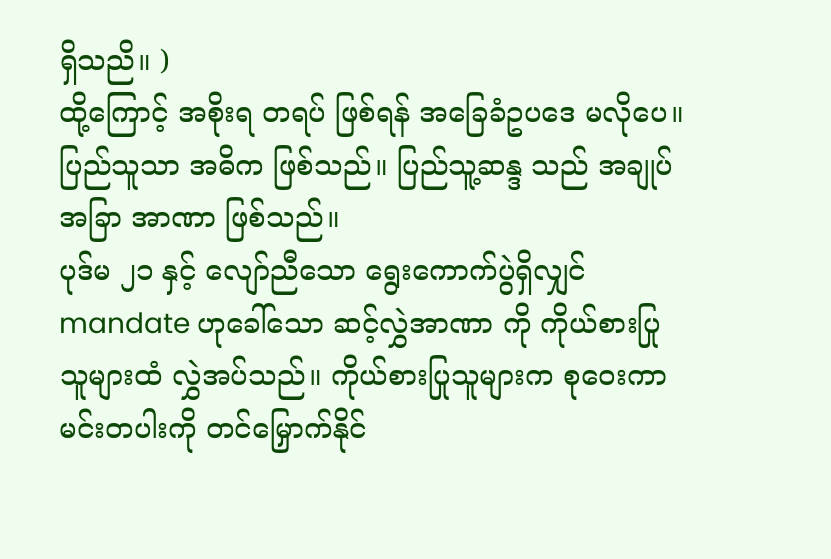ရှိသညိ။ )
ထို့ကြောင့် အစိုးရ တရပ် ဖြစ်ရန် အခြေခံဥပဒေ မလိုပေ။ ပြည်သူသာ အဓိက ဖြစ်သည်။ ပြည်သူ့ဆန္ဒ သည် အချုပ်အခြာ အာဏာ ဖြစ်သည်။
ပုဒ်မ ၂၁ နှင့် လျော်ညီသော ရွေးကောက်ပွဲရှိလျှင် mandate ဟုခေါ်သော ဆင့်လွှဲအာဏာ ကို ကိုယ်စားပြုသူများထံ လွှဲအပ်သည်။ ကိုယ်စားပြုသူများက စုဝေးကာ မင်းတပါးကို တင်မြှောက်နိုင်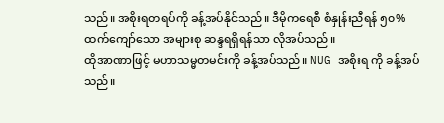သည်။ အစိုးရတရပ်ကို ခန့်အပ်နိုင်သည်။ ဒီမိုကရေစီ စံနှုန်းညီရန် ၅၀% ထက်ကျော်သော အများစု ဆန္ဒရရှိရန်သာ လိုအပ်သည်။
ထိုအာဏာဖြင့် မဟာသမ္မတမင်းကို ခန့်အပ်သည်။ NUG အစိုးရ ကို ခန့်အပ်သည်။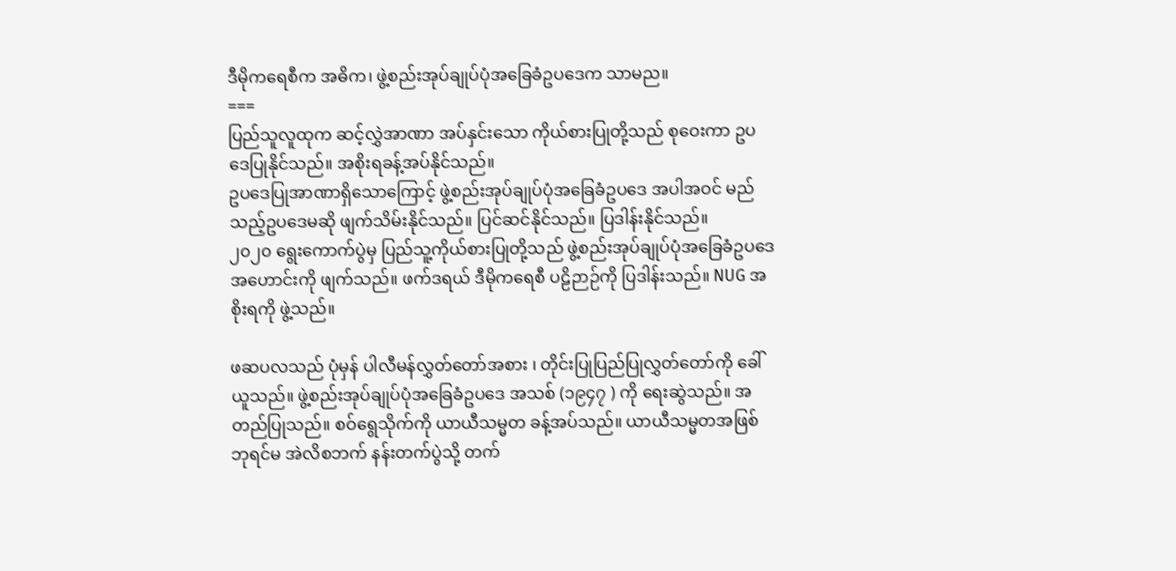ဒီမိုကရေစီက အဓိက၊ ဖွဲ့စည်းအုပ်ချုပ်ပုံအခြေခံဥပဒေက သာမည။
===
ပြည်သူလူထုက ဆင့်လွှဲအာဏာ အပ်နှင်းသော ကိုယ်စားပြုတို့သည် စုဝေးကာ ဥပဒေပြုနိုင်သည်။ အစိုးရခန့်အပ်နိုင်သည်။
ဥပဒေပြုအာဏာရှိသောကြောင့် ဖွဲ့စည်းအုပ်ချုပ်ပုံအခြေခံဥပဒေ အပါအဝင် မည်သည့်ဥပဒေမဆို ဖျက်သိမ်းနိုင်သည်။ ပြင်ဆင်နိုင်သည်။ ပြဒါန်းနိုင်သည်။
၂၀၂၀ ရွေးကောက်ပွဲမှ ပြည်သူ့ကိုယ်စားပြုတို့သည် ဖွဲ့စည်းအုပ်ချုပ်ပုံအခြေခံဥပဒေ အဟောင်းကို ဖျက်သည်။ ဖက်ဒရယ် ဒီမိုကရေစီ ပဠိဉာဉ်ကို ပြဒါန်းသည်။ NUG အစိုးရကို ဖွဲ့သည်။

ဖဆပလသည် ပုံမှန် ပါလီမန်လွှတ်တော်အစား ၊ တိုင်းပြုပြည်ပြုလွှတ်တော်ကို ခေါ်ယူသည်။ ဖွဲ့စည်းအုပ်ချုပ်ပုံအခြေခံဥပဒေ အသစ် (၁၉၄၇ ) ကို ရေးဆွဲသည်။ အတည်ပြုသည်။ စဝ်ရွေသိုက်ကို ယာယီသမ္မတ ခန့်အပ်သည်။ ယာယီသမ္မတအဖြစ် ဘုရင်မ အဲလိစဘက် နန်းတက်ပွဲသို့ တက်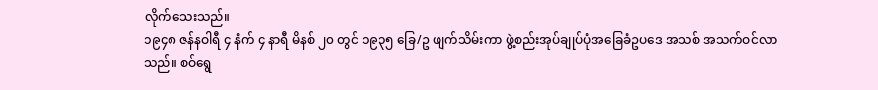လိုက်သေးသည်။
၁၉၄၈ ဇန်နဝါရီ ၄ နံက် ၄ နာရီ မိနစ် ၂၀ တွင် ၁၉၃၅ ခြေ/ဥ ဖျက်သိမ်းကာ ဖွဲ့စည်းအုပ်ချုပ်ပုံအခြေခံဥပဒေ အသစ် အသက်ဝင်လာသည်။ စဝ်ရွေ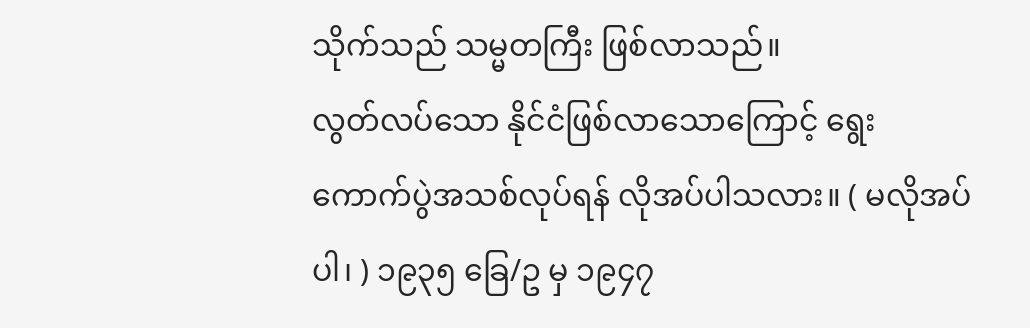သိုက်သည် သမ္မတကြီး ဖြစ်လာသည်။
လွတ်လပ်သော နိုင်ငံဖြစ်လာသောကြောင့် ရွေးကောက်ပွဲအသစ်လုပ်ရန် လိုအပ်ပါသလား။ ( မလိုအပ်ပါ၊ ) ၁၉၃၅ ခြေ/ဥ မှ ၁၉၄၇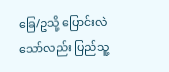ခြေ/ဥသို့ ပြောင်းလဲသော်လည်း ပြည်သူ့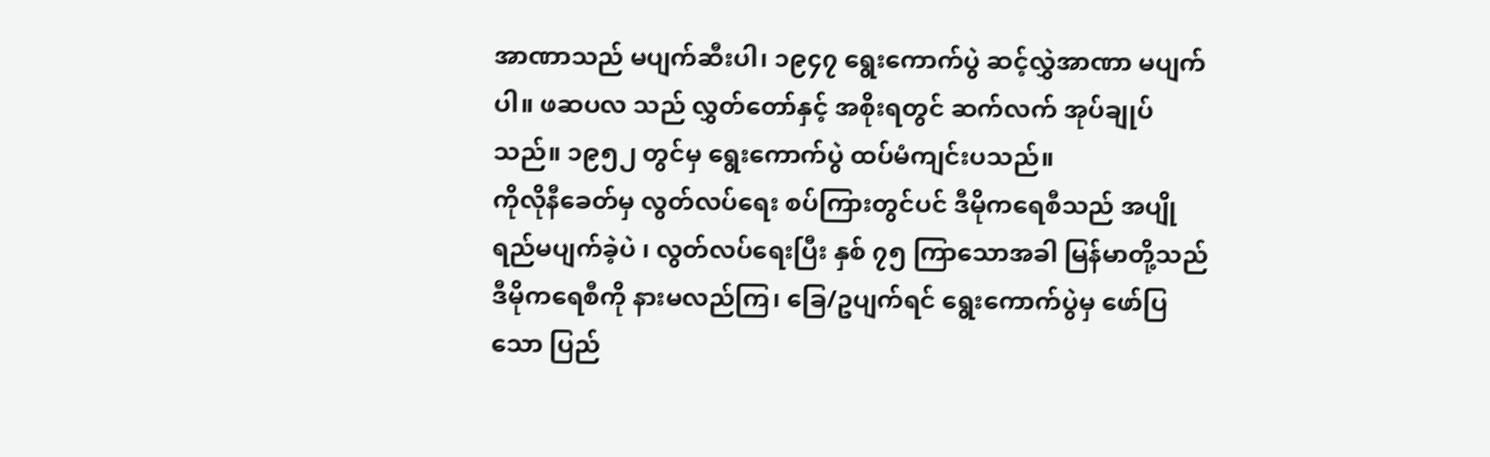အာဏာသည် မပျက်ဆီးပါ၊ ၁၉၄၇ ရွေးကောက်ပွဲ ဆင့်လွှဲအာဏာ မပျက်ပါ။ ဖဆပလ သည် လွှတ်တော်နှင့် အစိုးရတွင် ဆက်လက် အုပ်ချုပ်သည်။ ၁၉၅၂ တွင်မှ ရွေးကောက်ပွဲ ထပ်မံကျင်းပသည်။
ကိုလိုနီခေတ်မှ လွတ်လပ်ရေး စပ်ကြားတွင်ပင် ဒီမိုကရေစီသည် အပျိုရည်မပျက်ခဲ့ပဲ ၊ လွတ်လပ်ရေးပြီး နှစ် ၇၅ ကြာသောအခါ မြန်မာတို့သည် ဒီမိုကရေစီကို နားမလည်ကြ၊ ခြေ/ဥပျက်ရင် ရွေးကောက်ပွဲမှ ဖော်ပြသော ပြည်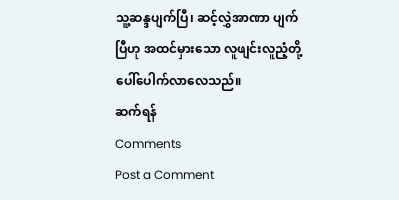သူ့ဆန္ဒပျက်ပြီ၊ ဆင့်လွှဲအာဏာ ပျက်ပြီဟု အထင်မှားသော လူဖျင်းလူညံ့တို့ ပေါ်ပေါက်လာလေသည်။
ဆက်ရန်
Comments
Post a Comment